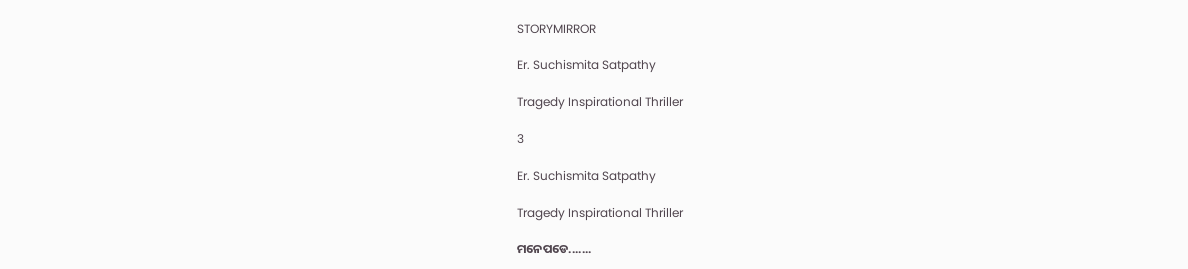STORYMIRROR

Er. Suchismita Satpathy

Tragedy Inspirational Thriller

3

Er. Suchismita Satpathy

Tragedy Inspirational Thriller

ମନେପଡେ.......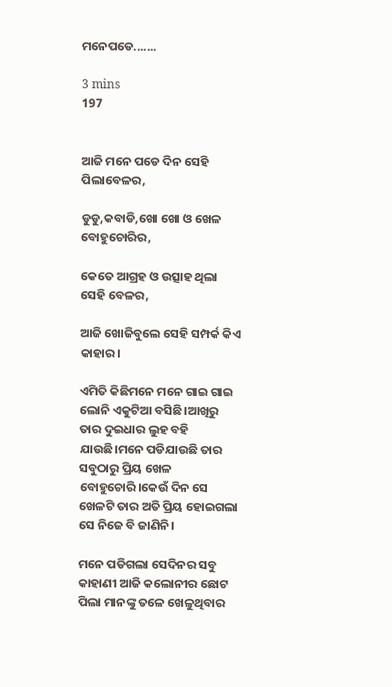ମନେପଡେ.......

3 mins
197


ଆଜି ମନେ ପଡେ ଦିନ ସେହି ପିଲାବେଳର,

ଡୁଡୁ,କବାଡି,ଖୋ ଖୋ ଓ ଖେଳ ବୋହୁଚୋରିର,

କେତେ ଆଗ୍ରହ ଓ ଉତ୍ସାହ ଥିଲା ସେହି ବେଳର,

ଆଜି ଖୋଜିବୁଲେ ସେହି ସମ୍ପର୍କ କିଏ କାହାର।

ଏମିତି କିଛିମନେ ମନେ ଗାଇ ଗାଇ ଲୋନି ଏକୁଟିଆ ବସିଛି।ଆଖିରୁ ତାର ଦୁଇଧାର ଲୁହ ବହି ଯାଉଛି।ମନେ ପଡିଯାଉଛି ତାର ସବୁଠାରୁ ପ୍ରିୟ ଖେଳ ବୋହୁଚୋରି।କେଉଁ ଦିନ ସେ ଖେଳଟି ତାର ଅତି ପ୍ରିୟ ହୋଇଗଲା ସେ ନିଜେ ବି ଜାଣିନି।

ମନେ ପଡିଗଲା ସେଦିନର ସବୁ କାହାଣୀ ଆଜି କଲୋନୀର ଛୋଟ ପିଲା ମାନଙ୍କୁ ତଳେ ଖେଳୁଥିବାର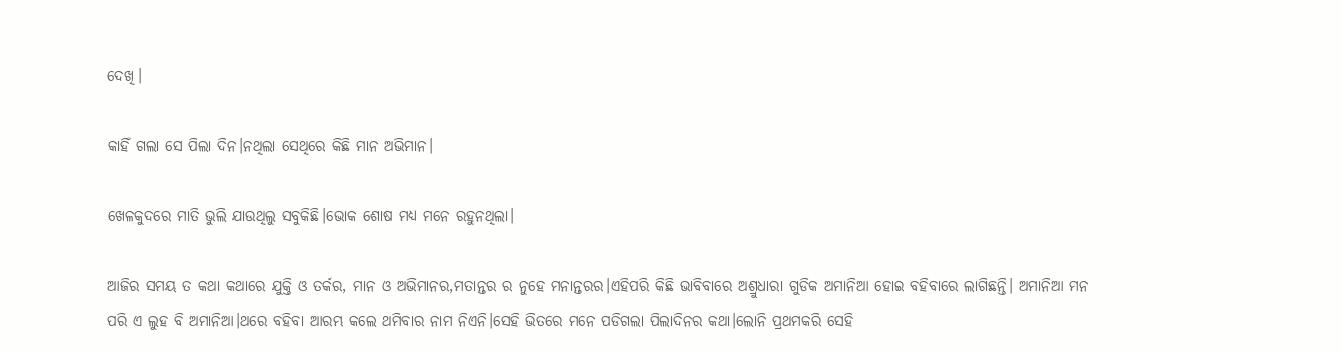ଦେଖି।

କାହିଁ ଗଲା ସେ ପିଲା ଦିନ।ନଥିଲା ସେଥିରେ କିଛି ମାନ ଅଭିମାନ।

ଖେଳକୁଦରେ ମାତି ଭୁଲି ଯାଉଥିଲୁ ସବୁକିଛି।ଭୋକ ଶୋଷ ମଧ୍ୟ ମନେ ରହୁନଥିଲା।

ଆଜିର ସମୟ ତ କଥା କଥାରେ ଯୁକ୍ତି ଓ ତର୍କର, ମାନ ଓ ଅଭିମାନର,ମତାନ୍ତର ର ନୁହେ ମନାନ୍ତରର।ଏହିପରି କିଛି ଭାବିବାରେ ଅଶ୍ରୁଧାରା ଗୁଡିକ ଅମାନିଆ ହୋଇ ବହିବାରେ ଲାଗିଛନ୍ତି। ଅମାନିଆ ମନ ପରି ଏ ଲୁହ ବି ଅମାନିଆ।ଥରେ ବହିବା ଆରମ୍ଭ କଲେ ଥମିବାର ନାମ ନିଏନି।ସେହି ଭିତରେ ମନେ ପଡିଗଲା ପିଲାଦିନର କଥା।ଲୋନି ପ୍ରଥମକରି ସେହି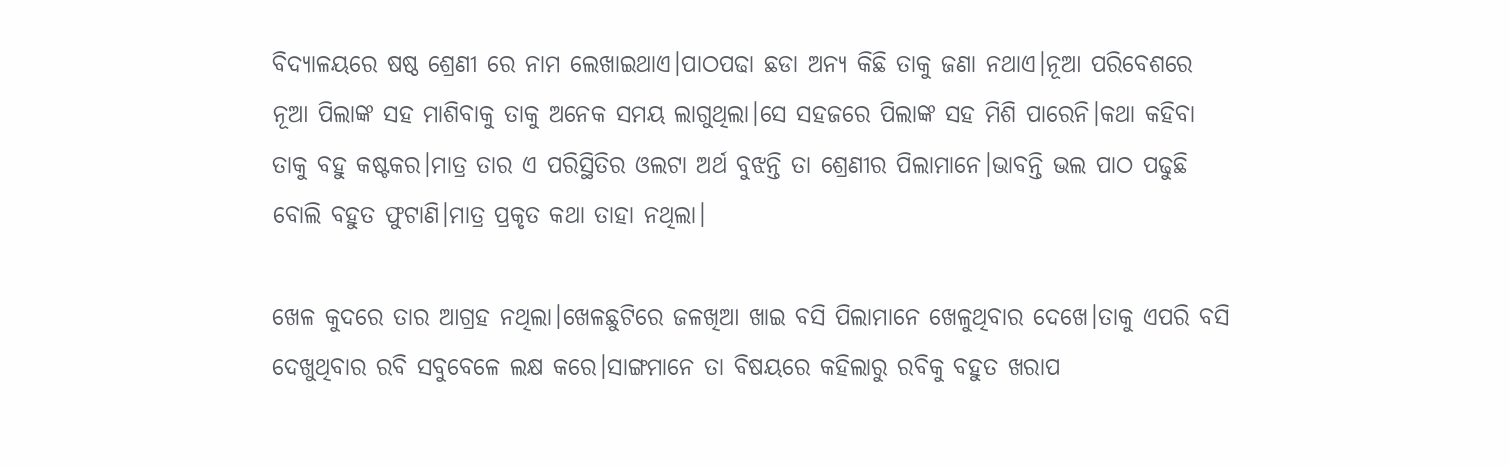ବିଦ୍ୟାଳୟରେ ଷଷ୍ଠ ଶ୍ରେଣୀ ରେ ନାମ ଲେଖାଇଥାଏ।ପାଠପଢା ଛଡା ଅନ୍ୟ କିଛି ତାକୁ ଜଣା ନଥାଏ।ନୂଆ ପରିବେଶରେ ନୂଆ ପିଲାଙ୍କ ସହ ମାଶିବାକୁ ତାକୁ ଅନେକ ସମୟ ଲାଗୁଥିଲା।ସେ ସହଜରେ ପିଲାଙ୍କ ସହ ମିଶି ପାରେନି।କଥା କହିବା ତାକୁ ବହୁ କଷ୍ଟକର।ମାତ୍ର ତାର ଏ ପରିସ୍ଥିତିର ଓଲଟା ଅର୍ଥ ବୁଝନ୍ତି ତା ଶ୍ରେଣୀର ପିଲାମାନେ।ଭାବନ୍ତି ଭଲ ପାଠ ପଢୁଛି ବୋଲି ବହୁତ ଫୁଟାଣି।ମାତ୍ର ପ୍ରକୃତ କଥା ତାହା ନଥିଲା।

ଖେଳ କୁଦରେ ତାର ଆଗ୍ରହ ନଥିଲା।ଖେଳଛୁଟିରେ ଜଳଖିଆ ଖାଇ ବସି ପିଲାମାନେ ଖେଳୁଥିବାର ଦେଖେ।ତାକୁ ଏପରି ବସି ଦେଖୁଥିବାର ରବି ସବୁବେଳେ ଲକ୍ଷ କରେ।ସାଙ୍ଗମାନେ ତା ବିଷୟରେ କହିଲାରୁ ରବିକୁ ବହୁତ ଖରାପ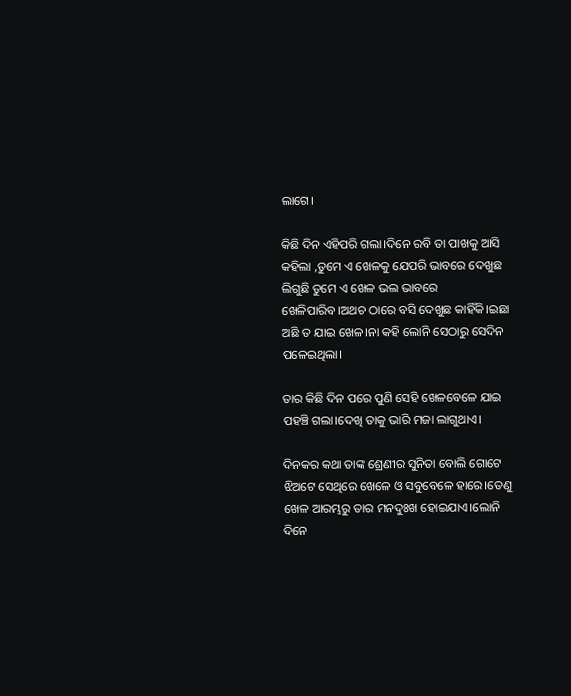ଲାଗେ।

କିଛି ଦିନ ଏହିପରି ଗଲା।ଦିନେ ରବି ତା ପାଖକୁ ଆସି କହିଲା ,ତୁମେ ଏ ଖେଳକୁ ଯେପରି ଭାବରେ ଦେଖୁଛ ଲିଗୁଛି ତୁମେ ଏ ଖେଳ ଭଲ ଭାବରେ ଖେଳିପାରିବ।ଅଥଚ ଠାରେ ବସି ଦେଖୁଛ କାହିଁକି।ଇଛା ଅଛି ତ ଯାଇ ଖେଳ।ନା କହି ଲୋନି ସେଠାରୁ ସେଦିନ ପଳେଇଥିଲା।

ତାର କିଛି ଦିନ ପରେ ପୁଣି ସେହି ଖେଳବେଳେ ଯାଇ ପହଞ୍ଚି ଗଲା।ଦେଖି ତାକୁ ଭାରି ମଜା ଲାଗୁଥାଏ।

ଦିନକର କଥା ତାଙ୍କ ଶ୍ରେଣୀର ସୁନିତା ବୋଲି ଗୋଟେ ଝିଅଟେ ସେଥିରେ ଖେଳେ ଓ ସବୁବେଳେ ହାରେ।ତେଣୁ ଖେଳ ଆରମ୍ଭରୁ ତାର ମନଦୁଃଖ ହୋଇଯାଏ।ଲୋନି ଦିନେ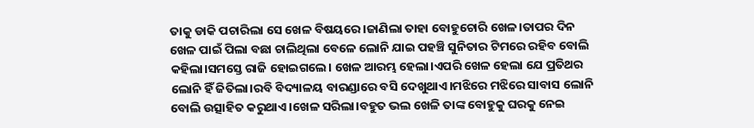ତାକୁ ଡାକି ପଚାରିଲା ସେ ଖେଳ ବିଷୟରେ।ଜାଣିଲା ତାହା ବୋହୁଚୋରି ଖେଳ।ତାପର ଦିନ ଖେଳ ପାଇଁ ପିଲା ବଛା ଚାଲିଥିଲା ବେଳେ ଲୋନି ଯାଇ ପହଞ୍ଚି ସୁନିତାର ଟିମରେ ରହିବ ବୋଲି କହିଲା।ସମସ୍ତେ ରାଜି ହୋଇଗଲେ। ଖେଳ ଆରମ୍ଭ ହେଲା।ଏପରି ଖେଳ ହେଲା ଯେ ପ୍ରତିଥର ଲୋନି ହିଁ ଜିତିଲା।ରବି ବିଦ୍ୟାଳୟ ବାରଣ୍ଡାରେ ବସି ଦେଖୁଥାଏ।ମଝିରେ ମଝିରେ ସାବାସ ଲୋନି ବୋଲି ଉତ୍ସାହିତ କରୁଥାଏ।ଖେଳ ସରିଲା।ବହୁତ ଭଲ ଖେଳି ତାଙ୍କ ବୋହୁକୁ ଘରକୁ ନେଇ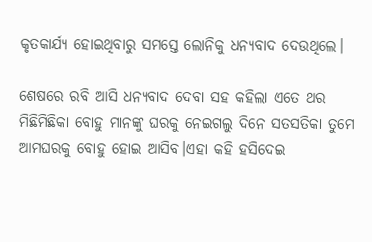କୃତକାର୍ଯ୍ୟ ହୋଇଥିବାରୁ ସମସ୍ତେ ଲୋନିକୁ ଧନ୍ୟବାଦ ଦେଉଥିଲେ।

ଶେଷରେ ରବି ଆସି ଧନ୍ୟବାଦ ଦେବା ସହ କହିଲା ଏତେ ଥର ମିଛିମିଛିକା ବୋହୁ ମାନଙ୍କୁ ଘରକୁ ନେଇଗଲୁ ଦିନେ ସତସତିକା ତୁମେ ଆମଘରକୁ ବୋହୁ ହୋଇ ଆସିବ।ଏହା କହି ହସିଦେଇ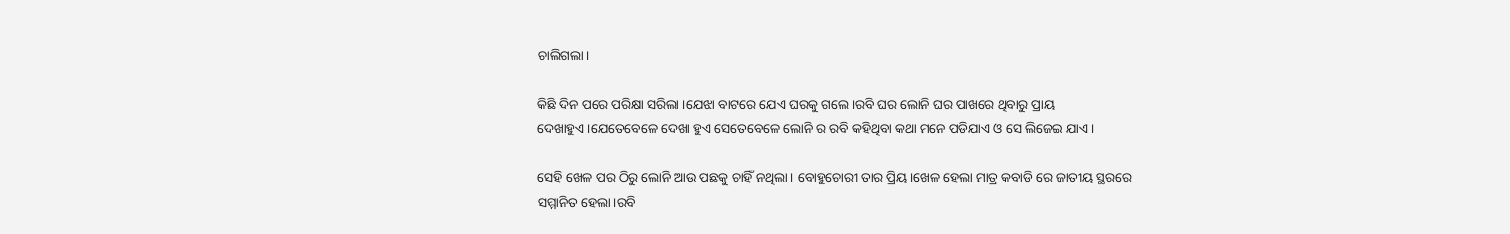ଚାଲିଗଲା।

କିଛି ଦିନ ପରେ ପରିକ୍ଷା ସରିଲା ।ଯେଝା ବାଟରେ ଯେଏ ଘରକୁ ଗଲେ।ରବି ଘର ଲୋନି ଘର ପାଖରେ ଥିବାରୁ ପ୍ରାୟ ଦେଖାହୁଏ।ଯେତେବେଳେ ଦେଖା ହୁଏ ସେତେବେଳେ ଲୋନି ର ରବି କହିଥିବା କଥା ମନେ ପଡିଯାଏ ଓ ସେ ଲିଜେଇ ଯାଏ।

ସେହି ଖେଳ ପର ଠିରୁ ଲୋନି ଆଉ ପଛକୁ ଚାହିଁ ନଥିଲା। ବୋହୁଚୋରୀ ତାର ପ୍ରିୟ।ଖେଳ ହେଲା ମାତ୍ର କବାଡି ରେ ଜାତୀୟ ସ୍ଥରରେ ସମ୍ମାନିତ ହେଲା।ରବି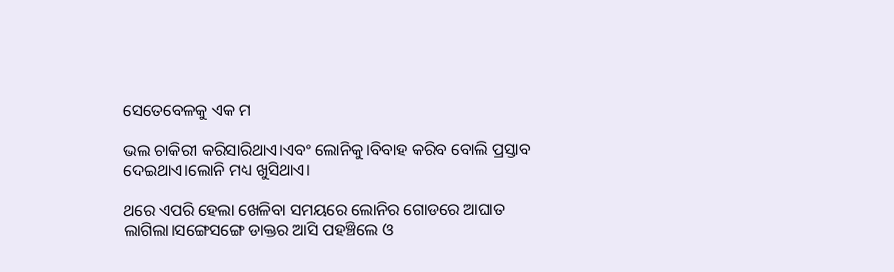ସେତେବେଳକୁ ଏକ ମ

ଭଲ ଚାକିରୀ କରିସାରିଥାଏ।ଏବଂ ଲୋନିକୁ।ବିବାହ କରିବ ବୋଲି ପ୍ରସ୍ତାବ ଦେଇଥାଏ।ଲୋନି ମଧ୍ୟ ଖୁସିଥାଏ।

ଥରେ ଏପରି ହେଲା ଖେଳିବା ସମୟରେ ଲୋନିର ଗୋଡରେ ଆଘାତ ଲାଗିଲା।ସଙ୍ଗେସଙ୍ଗେ ଡାକ୍ତର ଆସି ପହଞ୍ଚିଲେ ଓ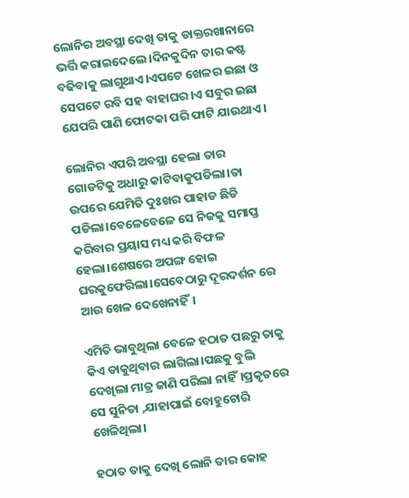ଲୋନିର ଅବସ୍ଥା ଦେଖି ତାକୁ ଡାକ୍ତରଖାନାରେ ଭର୍ତ୍ତି କରାଇଦେଲେ।ଦିନକୁଦିନ ତାର କଷ୍ଟ ବଢିବାକୁ ଲାଗୁଥାଏ।ଏପଟେ ଖେଳର ଇଛା ଓ ସେପଟେ ରବି ସହ ବାହାଘର।ଏ ସବୁର ଇଛା ଯେପରି ପାଣି ଫୋଟକା ପରି ଫାଟି ଯାଉଥାଏ।

ଲୋନିର ଏପରି ଅବସ୍ଥା ହେଲା ତାର ଗୋଡଟିକୁ ଅଧାରୁ କାଟିବାକୁପଡିଲା।ତା ଉପରେ ଯେମିତି ଦୁଃଖର ପାହାଡ ଛିଡି ପଡିଲା।ବେଳେବେଳେ ସେ ନିଜକୁ ସମାପ୍ତ କରିବାର ପ୍ରୟାସ ମଧ୍ୟ କରି ବିଫଳ ହେଲା।ଶେଷରେ ଅପଙ୍ଗ ହୋଇ ଘରକୁଫେରିଲା।ସେବେଠାରୁ ଦୂରଦର୍ଶନ ରେ ଆଉ ଖେଳ ଦେଖେନାହିଁ।

ଏମିତି ଭାବୁଥିଲା ବେଳେ ହଠାତ ପଛରୁ ତାକୁ କିଏ ଡାକୁଥିବାର ଲାଗିଲା।ପଛକୁ ବୁଲି ଦେଖିଲା ମାତ୍ର ଜାଣି ପରିଲା ନାହିଁ।ପ୍ରକୃତରେ ସେ ସୁନିତା ,ଯାହାପାଇଁ ବୋହୁଚୋରି ଖେଳିଥିଲା।

ହଠାତ ତାକୁ ଦେଖି ଲୋନି ତାର କୋହ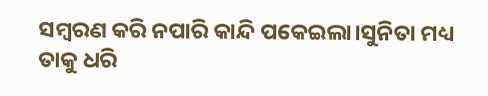ସମ୍ବରଣ କରି ନପାରି କାନ୍ଦି ପକେଇଲା।ସୁନିତା ମଧ୍ୟ ତାକୁ ଧରି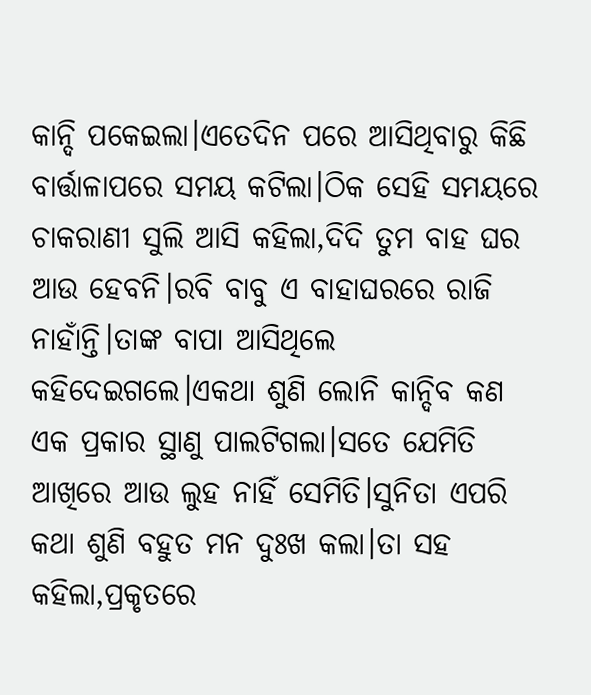କାନ୍ଦି ପକେଇଲା।ଏତେଦିନ ପରେ ଆସିଥିବାରୁ କିଛି ବାର୍ତ୍ତାଳାପରେ ସମୟ କଟିଲା।ଠିକ ସେହି ସମୟରେ ଚାକରାଣୀ ସୁଲି ଆସି କହିଲା,ଦିଦି ତୁମ ବାହ ଘର ଆଉ ହେବନି।ରବି ବାବୁ ଏ ବାହାଘରରେ ରାଜି ନାହାଁନ୍ତି।ତାଙ୍କ ବାପା ଆସିଥିଲେ କହିଦେଇଗଲେ।ଏକଥା ଶୁଣି ଲୋନି କାନ୍ଦିବ କଣ ଏକ ପ୍ରକାର ସ୍ଥାଣୁ ପାଲଟିଗଲା।ସତେ ଯେମିତି ଆଖିରେ ଆଉ ଲୁହ ନାହିଁ ସେମିତି।ସୁନିତା ଏପରି କଥା ଶୁଣି ବହୁତ ମନ ଦୁଃଖ କଲା।ତା ସହ କହିଲା,ପ୍ରକୃତରେ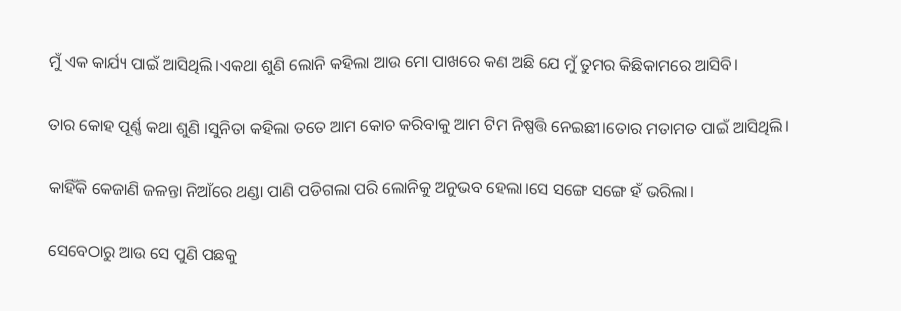ମୁଁ ଏକ କାର୍ଯ୍ୟ ପାଇଁ ଆସିଥିଲି।ଏକଥା ଶୁଣି ଲୋନି କହିଲା ଆଉ ମୋ ପାଖରେ କଣ ଅଛି ଯେ ମୁଁ ତୁମର କିଛିକାମରେ ଆସିବି।

ତାର କୋହ ପୂର୍ଣ୍ଣ କଥା ଶୁଣି ।ସୁନିତା କହିଲା ତତେ ଆମ କୋଚ କରିବାକୁ ଆମ ଟିମ ନିଷ୍ପତ୍ତି ନେଇଛୀ।ତୋର ମତାମତ ପାଇଁ ଆସିଥିଲି।

କାହିଁକି କେଜାଣି ଜଳନ୍ତା ନିଆଁରେ ଥଣ୍ଡା ପାଣି ପଡିଗଲା ପରି ଲୋନିକୁ ଅନୁଭବ ହେଲା।ସେ ସଙ୍ଗେ ସଙ୍ଗେ ହଁ ଭରିଲା।

ସେବେଠାରୁ ଆଉ ସେ ପୁଣି ପଛକୁ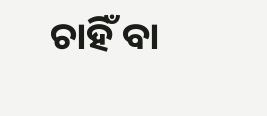ଚାହିଁ ବା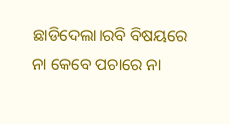ଛାଡିଦେଲା।ରବି ବିଷୟରେ ନା କେବେ ପଚାରେ ନା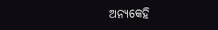ଅନ୍ୟକେହି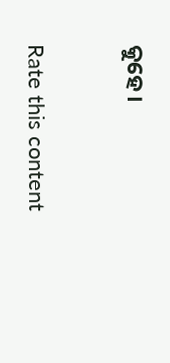କୁହେ।


Rate this content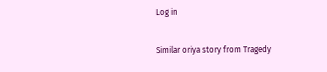Log in

Similar oriya story from Tragedy